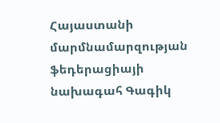Հայաստանի մարմնամարզության ֆեդերացիայի նախագահ Գագիկ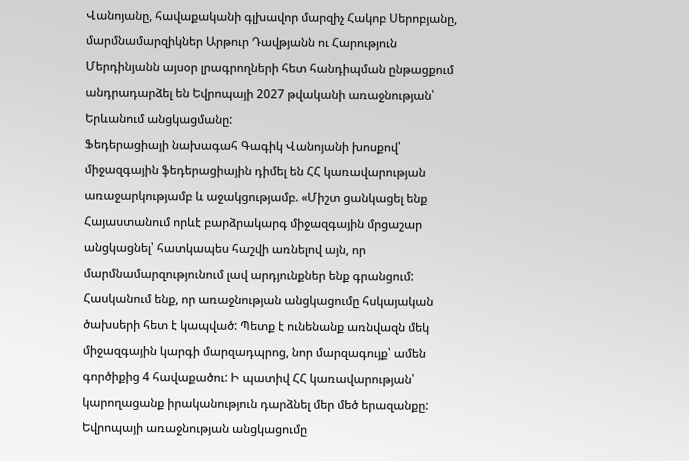Վանոյանը, հավաքականի գլխավոր մարզիչ Հակոբ Սերոբյանը, մարմնամարզիկներ Արթուր Դավթյանն ու Հարություն Մերդինյանն այսօր լրագրողների հետ հանդիպման ընթացքում անդրադարձել են Եվրոպայի 2027 թվականի առաջնության՝ Երևանում անցկացմանը:
Ֆեդերացիայի նախագահ Գագիկ Վանոյանի խոսքով՝ միջազգային ֆեդերացիային դիմել են ՀՀ կառավարության առաջարկությամբ և աջակցությամբ. «Միշտ ցանկացել ենք Հայաստանում որևէ բարձրակարգ միջազգային մրցաշար անցկացնել՝ հատկապես հաշվի առնելով այն, որ մարմնամարզությունում լավ արդյունքներ ենք գրանցում: Հասկանում ենք, որ առաջնության անցկացումը հսկայական ծախսերի հետ է կապված: Պետք է ունենանք առնվազն մեկ միջազգային կարգի մարզադպրոց, նոր մարզագույք՝ ամեն գործիքից 4 հավաքածու: Ի պատիվ ՀՀ կառավարության՝ կարողացանք իրականություն դարձնել մեր մեծ երազանքը: Եվրոպայի առաջնության անցկացումը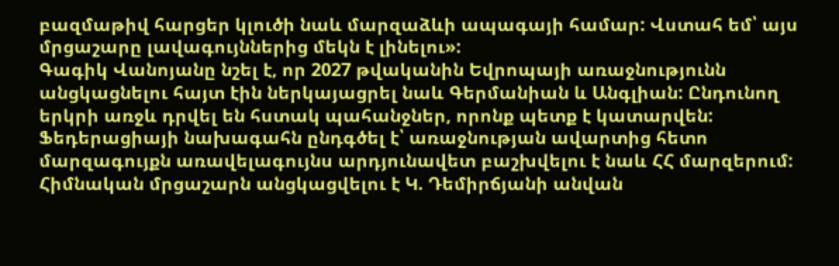բազմաթիվ հարցեր կլուծի նաև մարզաձևի ապագայի համար: Վստահ եմ՝ այս մրցաշարը լավագույններից մեկն է լինելու»:
Գագիկ Վանոյանը նշել է, որ 2027 թվականին Եվրոպայի առաջնությունն անցկացնելու հայտ էին ներկայացրել նաև Գերմանիան և Անգլիան: Ընդունող երկրի առջև դրվել են հստակ պահանջներ, որոնք պետք է կատարվեն:
Ֆեդերացիայի նախագահն ընդգծել է՝ առաջնության ավարտից հետո մարզագույքն առավելագույնս արդյունավետ բաշխվելու է նաև ՀՀ մարզերում: Հիմնական մրցաշարն անցկացվելու է Կ. Դեմիրճյանի անվան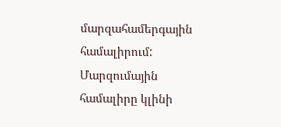մարզահամերգային համալիրում: Մարզումային համալիրը կլինի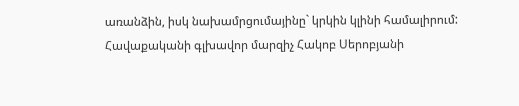առանձին, իսկ նախամրցումայինը` կրկին կլինի համալիրում:
Հավաքականի գլխավոր մարզիչ Հակոբ Սերոբյանի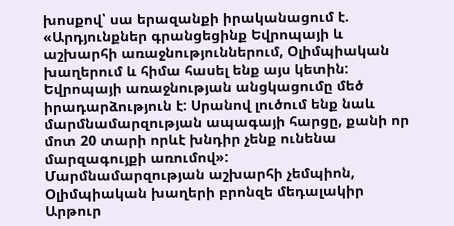խոսքով՝ սա երազանքի իրականացում է. «Արդյունքներ գրանցեցինք Եվրոպայի և աշխարհի առաջնություններում, Օլիմպիական խաղերում և հիմա հասել ենք այս կետին: Եվրոպայի առաջնության անցկացումը մեծ իրադարձություն է: Սրանով լուծում ենք նաև մարմնամարզության ապագայի հարցը, քանի որ մոտ 20 տարի որևէ խնդիր չենք ունենա մարզագույքի առումով»:
Մարմնամարզության աշխարհի չեմպիոն, Օլիմպիական խաղերի բրոնզե մեդալակիր Արթուր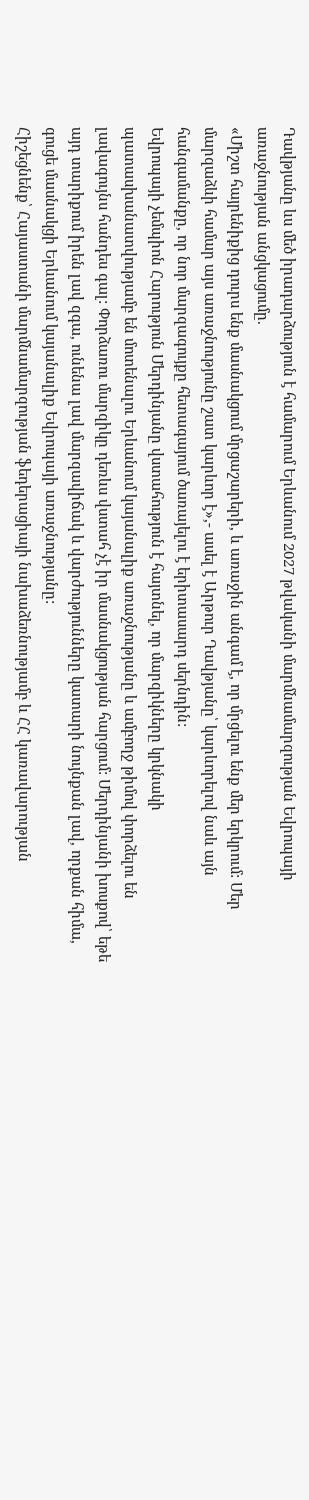Դավթյանը ևս մեծ իրադարձություն է համարում Երևանում 2027 թվականի մարմնամարզության Եվրոպայի առաջնության անցկացումը.
«Միշտ հայրենիքից դուրս ենք մասնակցում մրցաշարերի, և առաջին անգամ է, որ մրցելու ենք մեր երկրում: Մեր մարզաձևի համար այս առաջնությունը շատ կարևոր է»,- ասել է Արթուր Դավթյանը՝ կարևորելով նաև այն հանգամանքը, որ նոր մարզագույքը հետագայում ծառայելու է երիտասարդ սերնդին:
Եվրոպայի չեմպիոն Հարություն Մերդինյանը վստահություն է հայտնել, որ մարզիկները կրկնակի պատասխանատվությամբ են մոտենալու Երևանում կայանալիք առաջնությանը և ամբողջ թիմով փորձելու են լավագույնս հանդես գալ: Փորձառու մարզիկը դեռևս վստահ չէ իր մասնակցության հարցում: Մերդինյանի խոսքով՝ եթե այդ տարիքում իրեն լավ զգա, ունենա լավ մարզավիճակ և վարժությունները կատարի նույնքան լավ, որքան հիմա, գուցե մասնակցի Երևանում կայանալիք Եվրոպայի առաջնությանը:
Հիշեցնենք՝ Հայաստանի մարմնամարզության ֆեդերացիայի նախաձեռնությամբ և ՀՀ կառավարության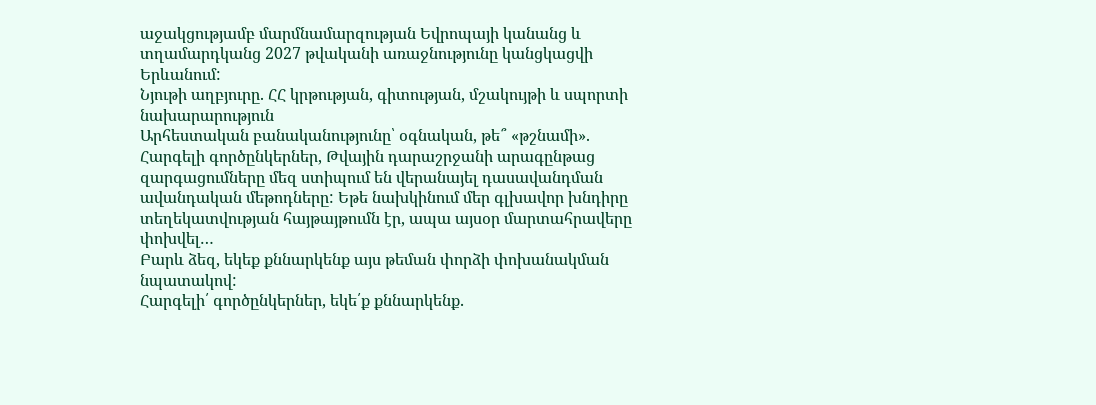աջակցությամբ մարմնամարզության Եվրոպայի կանանց և տղամարդկանց 2027 թվականի առաջնությունը կանցկացվի Երևանում:
Նյութի աղբյուրը. ՀՀ կրթության, գիտության, մշակույթի և սպորտի նախարարություն
Արհեստական բանականությունը՝ օգնական, թե՞ «թշնամի». Հարգելի գործընկերներ, Թվային դարաշրջանի արագընթաց զարգացումները մեզ ստիպում են վերանայել դասավանդման ավանդական մեթոդները: Եթե նախկինում մեր գլխավոր խնդիրը տեղեկատվության հայթայթումն էր, ապա այսօր մարտահրավերը փոխվել…
Բարև ձեզ, եկեք քննարկենք այս թեման փորձի փոխանակման նպատակով:
Հարգելի՛ գործընկերներ, եկե՛ք քննարկենք․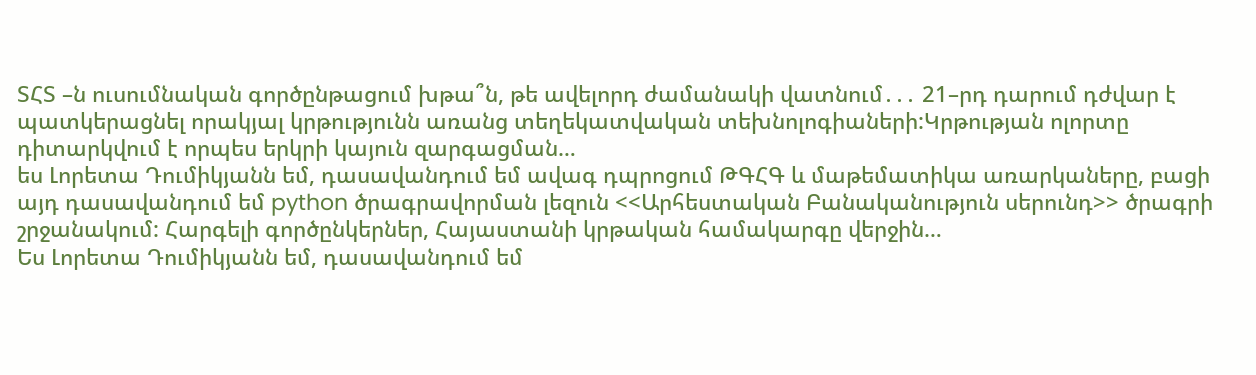ՏՀՏ –ն ուսումնական գործընթացում խթա՞ն, թե ավելորդ ժամանակի վատնում․․․ 21–րդ դարում դժվար է պատկերացնել որակյալ կրթությունն առանց տեղեկատվական տեխնոլոգիաների:Կրթության ոլորտը դիտարկվում է որպես երկրի կայուն զարգացման…
ես Լորետա Դումիկյանն եմ, դասավանդում եմ ավագ դպրոցում ԹԳՀԳ և մաթեմատիկա առարկաները, բացի այդ դասավանդում եմ python ծրագրավորման լեզուն <<Արհեստական Բանականություն սերունդ>> ծրագրի շրջանակում: Հարգելի գործընկերներ, Հայաստանի կրթական համակարգը վերջին…
Ես Լորետա Դումիկյանն եմ, դասավանդում եմ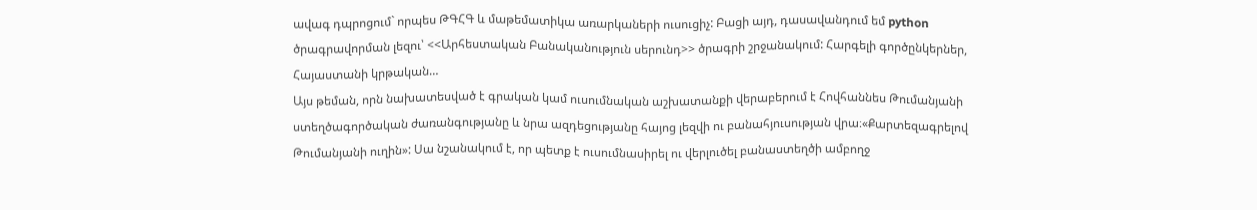ավագ դպրոցում` որպես ԹԳՀԳ և մաթեմատիկա առարկաների ուսուցիչ: Բացի այդ, դասավանդում եմ python ծրագրավորման լեզու՝ <<Արհեստական Բանականություն սերունդ>> ծրագրի շրջանակում: Հարգելի գործընկերներ, Հայաստանի կրթական…
Այս թեման, որն նախատեսված է գրական կամ ուսումնական աշխատանքի վերաբերում է Հովհաննես Թումանյանի ստեղծագործական ժառանգությանը և նրա ազդեցությանը հայոց լեզվի ու բանահյուսության վրա։«Քարտեզագրելով Թումանյանի ուղին»: Սա նշանակում է, որ պետք է ուսումնասիրել ու վերլուծել բանաստեղծի ամբողջ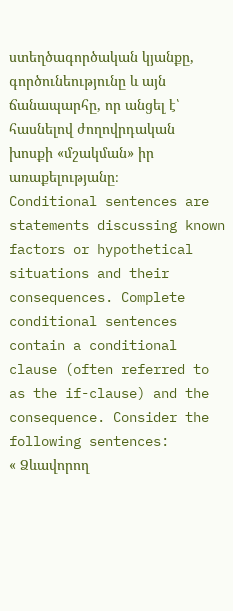ստեղծագործական կյանքը, գործունեությունը և այն ճանապարհը, որ անցել է՝ հասնելով ժողովրդական խոսքի «մշակման» իր առաքելությանը։
Conditional sentences are statements discussing known factors or hypothetical situations and their consequences. Complete conditional sentences contain a conditional clause (often referred to as the if-clause) and the consequence. Consider the following sentences:
« Ձևավորող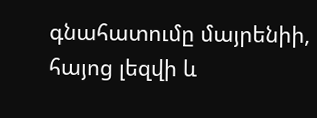գնահատումը մայրենիի, հայոց լեզվի և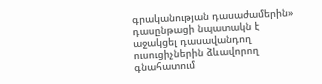գրականության դասաժամերին» դասընթացի նպատակն է աջակցել դասավանդող ուսուցիչներին ձևավորող գնահատում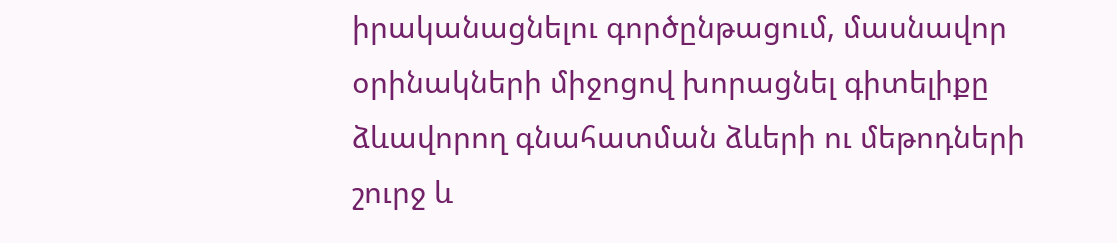իրականացնելու գործընթացում, մասնավոր օրինակների միջոցով խորացնել գիտելիքը ձևավորող գնահատման ձևերի ու մեթոդների շուրջ և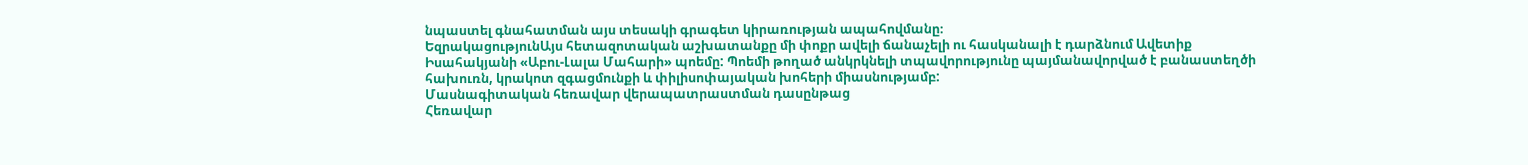նպաստել գնահատման այս տեսակի գրագետ կիրառության ապահովմանը։
ԵզրակացությունԱյս հետազոտական աշխատանքը մի փոքր ավելի ճանաչելի ու հասկանալի է դարձնում Ավետիք Իսահակյանի «Աբու-Լալա Մահարի» պոեմը: Պոեմի թողած անկրկնելի տպավորությունը պայմանավորված է բանաստեղծի հախուռն, կրակոտ զգացմունքի և փիլիսոփայական խոհերի միասնությամբ:
Մասնագիտական հեռավար վերապատրաստման դասընթաց
Հեռավար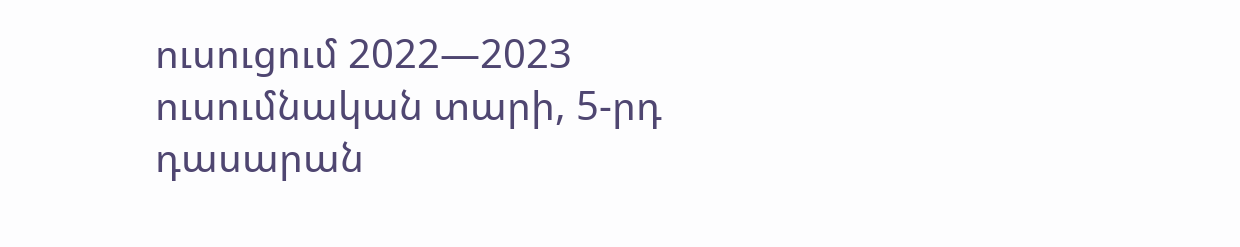ուսուցում 2022—2023 ուսումնական տարի, 5-րդ դասարան